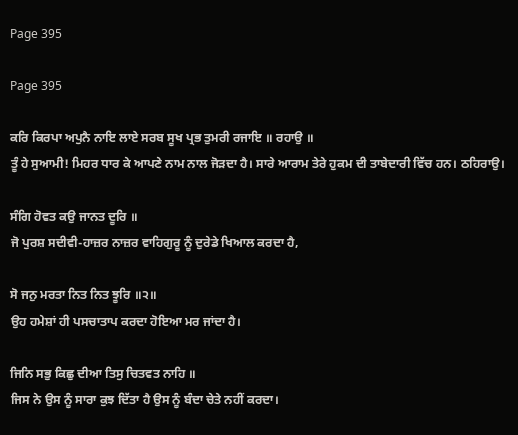Page 395

Page 395

ਕਰਿ ਕਿਰਪਾ ਅਪੁਨੈ ਨਾਇ ਲਾਏ ਸਰਬ ਸੂਖ ਪ੍ਰਭ ਤੁਮਰੀ ਰਜਾਇ ॥ ਰਹਾਉ ॥
ਤੂੰ ਹੇ ਸੁਆਮੀ! ਮਿਹਰ ਧਾਰ ਕੇ ਆਪਣੇ ਨਾਮ ਨਾਲ ਜੋੜਦਾ ਹੈ। ਸਾਰੇ ਆਰਾਮ ਤੇਰੇ ਹੁਕਮ ਦੀ ਤਾਬੇਦਾਰੀ ਵਿੱਚ ਹਨ। ਠਹਿਰਾਉ।

ਸੰਗਿ ਹੋਵਤ ਕਉ ਜਾਨਤ ਦੂਰਿ ॥
ਜੋ ਪੁਰਸ਼ ਸਦੀਵੀ-ਹਾਜ਼ਰ ਨਾਜ਼ਰ ਵਾਹਿਗੁਰੂ ਨੂੰ ਦੁਰੇਡੇ ਖਿਆਲ ਕਰਦਾ ਹੈ,

ਸੋ ਜਨੁ ਮਰਤਾ ਨਿਤ ਨਿਤ ਝੂਰਿ ॥੨॥
ਉਹ ਹਮੇਸ਼ਾਂ ਹੀ ਪਸਚਾਤਾਪ ਕਰਦਾ ਹੋਇਆ ਮਰ ਜਾਂਦਾ ਹੈ।

ਜਿਨਿ ਸਭੁ ਕਿਛੁ ਦੀਆ ਤਿਸੁ ਚਿਤਵਤ ਨਾਹਿ ॥
ਜਿਸ ਨੇ ਉਸ ਨੂੰ ਸਾਰਾ ਕੁਝ ਦਿੱਤਾ ਹੈ ਉਸ ਨੂੰ ਬੰਦਾ ਚੇਤੇ ਨਹੀਂ ਕਰਦਾ।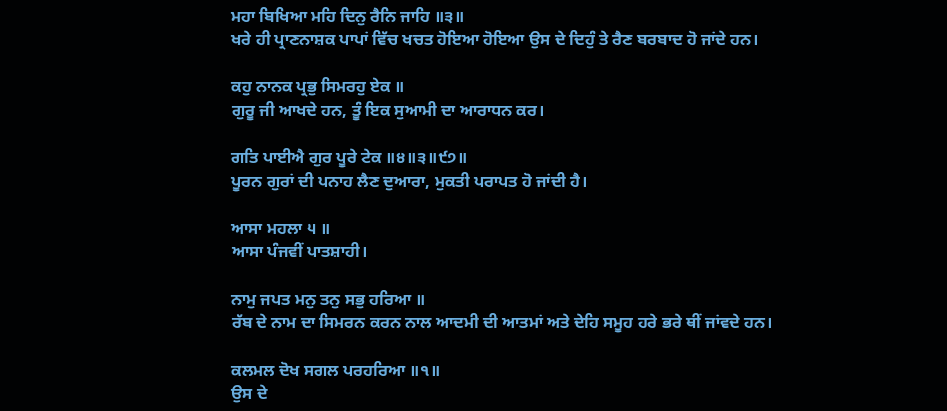ਮਹਾ ਬਿਖਿਆ ਮਹਿ ਦਿਨੁ ਰੈਨਿ ਜਾਹਿ ॥੩॥
ਖਰੇ ਹੀ ਪ੍ਰਾਣਨਾਸ਼ਕ ਪਾਪਾਂ ਵਿੱਚ ਖਚਤ ਹੋਇਆ ਹੋਇਆ ਉਸ ਦੇ ਦਿਹੁੰ ਤੇ ਰੈਣ ਬਰਬਾਦ ਹੋ ਜਾਂਦੇ ਹਨ।

ਕਹੁ ਨਾਨਕ ਪ੍ਰਭੁ ਸਿਮਰਹੁ ਏਕ ॥
ਗੁਰੂ ਜੀ ਆਖਦੇ ਹਨ, ਤੂੰ ਇਕ ਸੁਆਮੀ ਦਾ ਆਰਾਧਨ ਕਰ।

ਗਤਿ ਪਾਈਐ ਗੁਰ ਪੂਰੇ ਟੇਕ ॥੪॥੩॥੯੭॥
ਪੂਰਨ ਗੁਰਾਂ ਦੀ ਪਨਾਹ ਲੈਣ ਦੁਆਰਾ, ਮੁਕਤੀ ਪਰਾਪਤ ਹੋ ਜਾਂਦੀ ਹੈ।

ਆਸਾ ਮਹਲਾ ੫ ॥
ਆਸਾ ਪੰਜਵੀਂ ਪਾਤਸ਼ਾਹੀ।

ਨਾਮੁ ਜਪਤ ਮਨੁ ਤਨੁ ਸਭੁ ਹਰਿਆ ॥
ਰੱਬ ਦੇ ਨਾਮ ਦਾ ਸਿਮਰਨ ਕਰਨ ਨਾਲ ਆਦਮੀ ਦੀ ਆਤਮਾਂ ਅਤੇ ਦੇਹਿ ਸਮੂਹ ਹਰੇ ਭਰੇ ਥੀਂ ਜਾਂਵਦੇ ਹਨ।

ਕਲਮਲ ਦੋਖ ਸਗਲ ਪਰਹਰਿਆ ॥੧॥
ਉਸ ਦੇ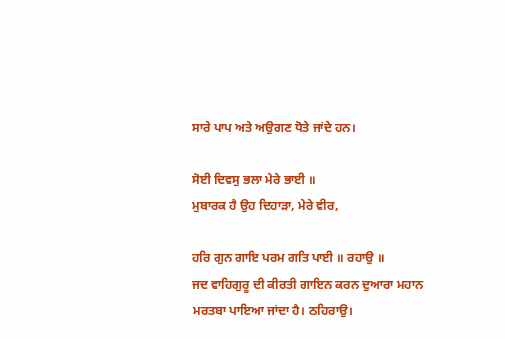ਸਾਰੇ ਪਾਪ ਅਤੇ ਅਉਗਣ ਧੋਤੇ ਜਾਂਦੇ ਹਨ।

ਸੋਈ ਦਿਵਸੁ ਭਲਾ ਮੇਰੇ ਭਾਈ ॥
ਮੁਬਾਰਕ ਹੈ ਉਹ ਦਿਹਾੜਾ, ਮੇਰੇ ਵੀਰ,

ਹਰਿ ਗੁਨ ਗਾਇ ਪਰਮ ਗਤਿ ਪਾਈ ॥ ਰਹਾਉ ॥
ਜਦ ਵਾਹਿਗੁਰੂ ਦੀ ਕੀਰਤੀ ਗਾਇਨ ਕਰਨ ਦੁਆਰਾ ਮਹਾਨ ਮਰਤਬਾ ਪਾਇਆ ਜਾਂਦਾ ਹੈ। ਠਹਿਰਾਉ।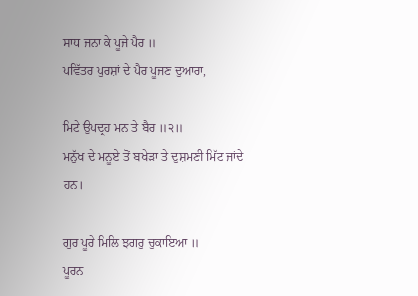ਸਾਧ ਜਨਾ ਕੇ ਪੂਜੇ ਪੈਰ ॥
ਪਵਿੱਤਰ ਪੁਰਸ਼ਾਂ ਦੇ ਪੈਰ ਪੂਜਣ ਦੁਆਰਾ,

ਮਿਟੇ ਉਪਦ੍ਰਹ ਮਨ ਤੇ ਬੈਰ ॥੨॥
ਮਨੁੱਖ ਦੇ ਮਨੂਏ ਤੋਂ ਬਖੇੜਾ ਤੇ ਦੁਸ਼ਮਣੀ ਮਿੱਟ ਜਾਂਦੇ ਹਨ।

ਗੁਰ ਪੂਰੇ ਮਿਲਿ ਝਗਰੁ ਚੁਕਾਇਆ ॥
ਪੂਰਨ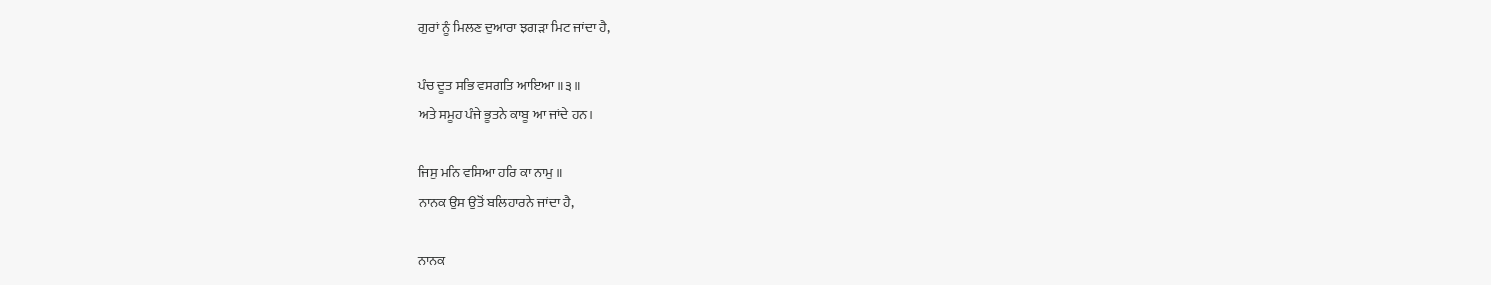ਗੁਰਾਂ ਨੂੰ ਮਿਲਣ ਦੁਆਰਾ ਝਗੜਾ ਮਿਟ ਜਾਂਦਾ ਹੈ,

ਪੰਚ ਦੂਤ ਸਭਿ ਵਸਗਤਿ ਆਇਆ ॥੩॥
ਅਤੇ ਸਮੂਹ ਪੰਜੇ ਭੂਤਨੇ ਕਾਬੂ ਆ ਜਾਂਦੇ ਹਨ।

ਜਿਸੁ ਮਨਿ ਵਸਿਆ ਹਰਿ ਕਾ ਨਾਮੁ ॥
ਨਾਨਕ ਉਸ ਉਤੋਂ ਬਲਿਹਾਰਨੇ ਜਾਂਦਾ ਹੈ,

ਨਾਨਕ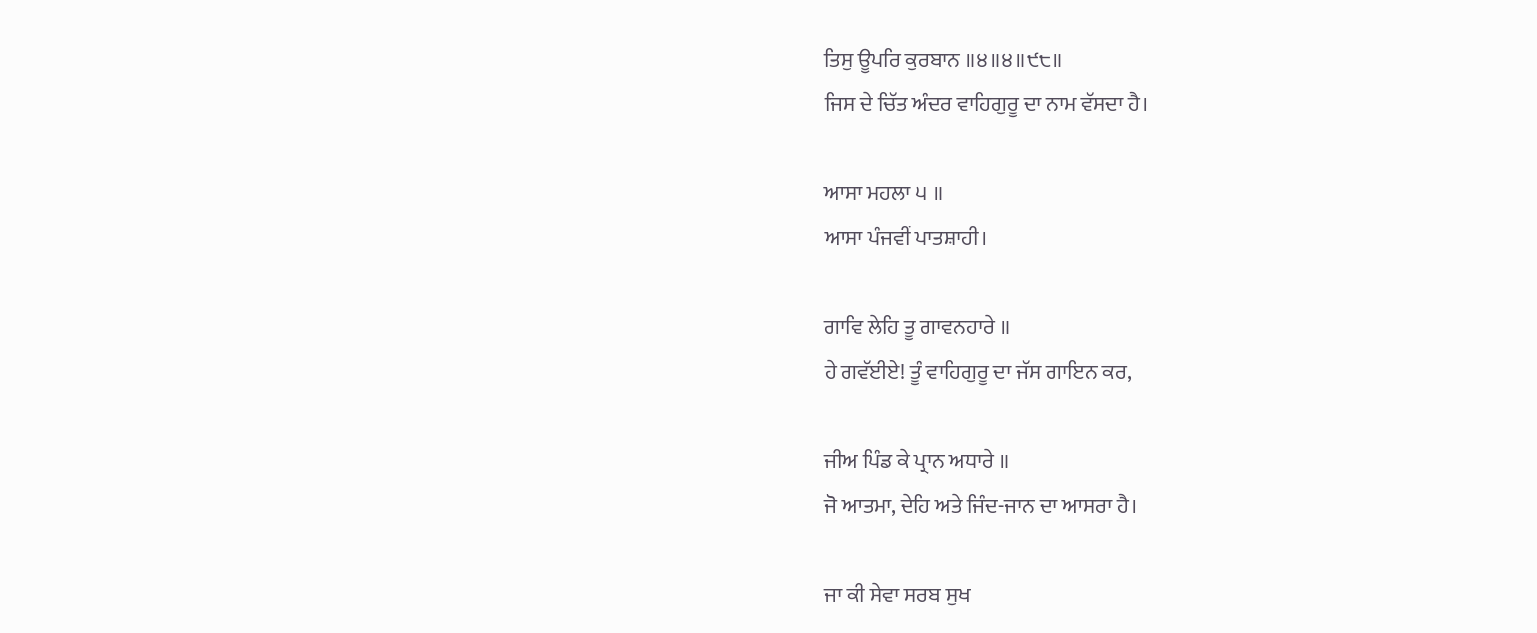ਤਿਸੁ ਊਪਰਿ ਕੁਰਬਾਨ ॥੪॥੪॥੯੮॥
ਜਿਸ ਦੇ ਚਿੱਤ ਅੰਦਰ ਵਾਹਿਗੁਰੂ ਦਾ ਨਾਮ ਵੱਸਦਾ ਹੈ।

ਆਸਾ ਮਹਲਾ ੫ ॥
ਆਸਾ ਪੰਜਵੀਂ ਪਾਤਸ਼ਾਹੀ।

ਗਾਵਿ ਲੇਹਿ ਤੂ ਗਾਵਨਹਾਰੇ ॥
ਹੇ ਗਵੱਈਏ! ਤੂੰ ਵਾਹਿਗੁਰੂ ਦਾ ਜੱਸ ਗਾਇਨ ਕਰ,

ਜੀਅ ਪਿੰਡ ਕੇ ਪ੍ਰਾਨ ਅਧਾਰੇ ॥
ਜੋ ਆਤਮਾ, ਦੇਹਿ ਅਤੇ ਜਿੰਦ-ਜਾਨ ਦਾ ਆਸਰਾ ਹੈ।

ਜਾ ਕੀ ਸੇਵਾ ਸਰਬ ਸੁਖ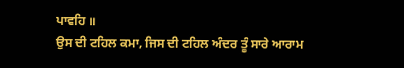ਪਾਵਹਿ ॥
ਉਸ ਦੀ ਟਹਿਲ ਕਮਾ, ਜਿਸ ਦੀ ਟਹਿਲ ਅੰਦਰ ਤੂੰ ਸਾਰੇ ਆਰਾਮ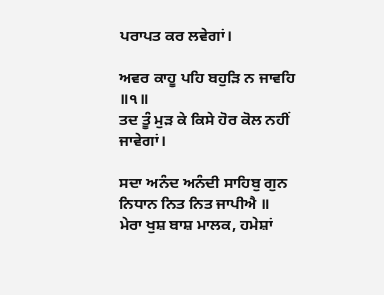ਪਰਾਪਤ ਕਰ ਲਵੇਗਾਂ।

ਅਵਰ ਕਾਹੂ ਪਹਿ ਬਹੁੜਿ ਨ ਜਾਵਹਿ ॥੧॥
ਤਦ ਤੂੰ ਮੁੜ ਕੇ ਕਿਸੇ ਹੋਰ ਕੋਲ ਨਹੀਂ ਜਾਵੇਗਾਂ।

ਸਦਾ ਅਨੰਦ ਅਨੰਦੀ ਸਾਹਿਬੁ ਗੁਨ ਨਿਧਾਨ ਨਿਤ ਨਿਤ ਜਾਪੀਐ ॥
ਮੇਰਾ ਖੁਸ਼ ਬਾਸ਼ ਮਾਲਕ, ਹਮੇਸ਼ਾਂ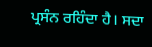ਪ੍ਰਸੰਨ ਰਹਿੰਦਾ ਹੈ। ਸਦਾ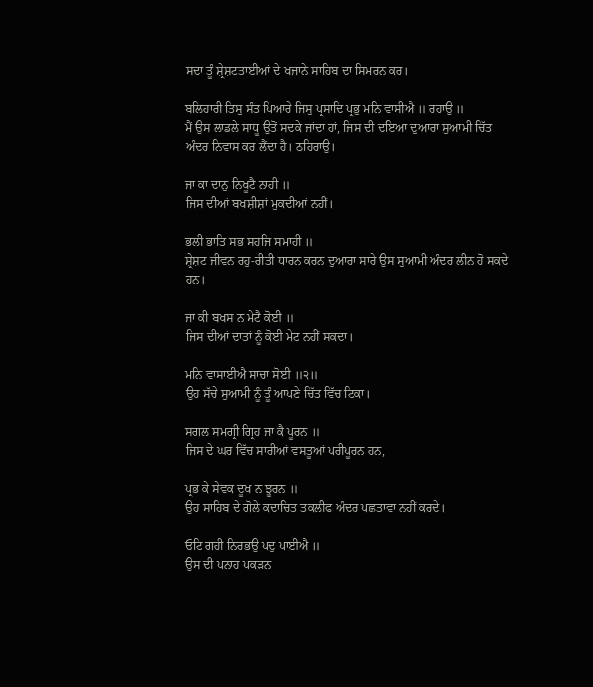ਸਦਾ ਤੂੰ ਸ਼੍ਰੇਸ਼ਟਤਾਈਆਂ ਦੇ ਖਜਾਨੇ ਸਾਹਿਬ ਦਾ ਸਿਮਰਨ ਕਰ।

ਬਲਿਹਾਰੀ ਤਿਸੁ ਸੰਤ ਪਿਆਰੇ ਜਿਸੁ ਪ੍ਰਸਾਦਿ ਪ੍ਰਭੁ ਮਨਿ ਵਾਸੀਐ ॥ ਰਹਾਉ ॥
ਮੈਂ ਉਸ ਲਾਡਲੇ ਸਾਧੂ ਉਤੋਂ ਸਦਕੇ ਜਾਂਦਾ ਹਾਂ, ਜਿਸ ਦੀ ਦਇਆ ਦੁਆਰਾ ਸੁਆਮੀ ਚਿੱਤ ਅੰਦਰ ਨਿਵਾਸ ਕਰ ਲੈਂਦਾ ਹੈ। ਠਹਿਰਾਉ।

ਜਾ ਕਾ ਦਾਨੁ ਨਿਖੂਟੈ ਨਾਹੀ ॥
ਜਿਸ ਦੀਆਂ ਬਖਸ਼ੀਸ਼ਾਂ ਮੁਕਦੀਆਂ ਨਹੀਂ।

ਭਲੀ ਭਾਤਿ ਸਭ ਸਹਜਿ ਸਮਾਹੀ ॥
ਸ਼੍ਰੇਸ਼ਟ ਜੀਵਨ ਰਹੁ-ਰੀਤੀ ਧਾਰਨ ਕਰਨ ਦੁਆਰਾ ਸਾਰੇ ਉਸ ਸੁਆਮੀ ਅੰਦਰ ਲੀਨ ਹੋ ਸਕਦੇ ਹਨ।

ਜਾ ਕੀ ਬਖਸ ਨ ਮੇਟੈ ਕੋਈ ॥
ਜਿਸ ਦੀਆਂ ਦਾਤਾਂ ਨੂੰ ਕੋਈ ਮੇਟ ਨਹੀਂ ਸਕਦਾ।

ਮਨਿ ਵਾਸਾਈਐ ਸਾਚਾ ਸੋਈ ॥੨॥
ਉਹ ਸੱਚੇ ਸੁਆਮੀ ਨੂੰ ਤੂੰ ਆਪਣੇ ਚਿੱਤ ਵਿੱਚ ਟਿਕਾ।

ਸਗਲ ਸਮਗ੍ਰੀ ਗ੍ਰਿਹ ਜਾ ਕੈ ਪੂਰਨ ॥
ਜਿਸ ਦੇ ਘਰ ਵਿੱਚ ਸਾਰੀਆਂ ਵਸਤੂਆਂ ਪਰੀਪੂਰਨ ਹਨ,

ਪ੍ਰਭ ਕੇ ਸੇਵਕ ਦੂਖ ਨ ਝੂਰਨ ॥
ਉਹ ਸਾਹਿਬ ਦੇ ਗੋਲੇ ਕਦਾਚਿਤ ਤਕਲੀਫ ਅੰਦਰ ਪਛਤਾਵਾ ਨਹੀਂ ਕਰਦੇ।

ਓਟਿ ਗਹੀ ਨਿਰਭਉ ਪਦੁ ਪਾਈਐ ॥
ਉਸ ਦੀ ਪਨਾਹ ਪਕੜਨ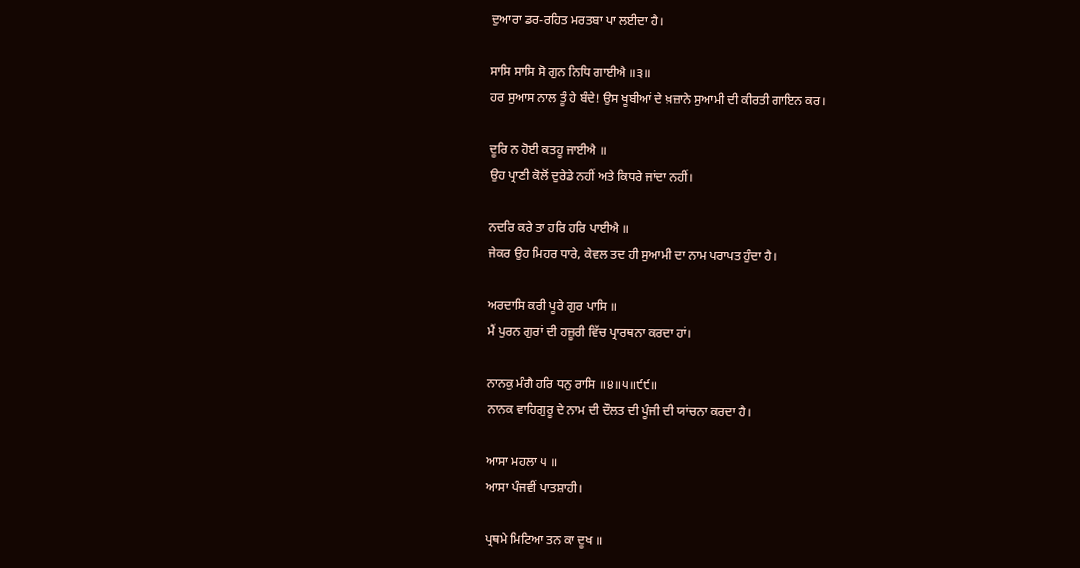ਦੁਆਰਾ ਡਰ-ਰਹਿਤ ਮਰਤਬਾ ਪਾ ਲਈਦਾ ਹੈ।

ਸਾਸਿ ਸਾਸਿ ਸੋ ਗੁਨ ਨਿਧਿ ਗਾਈਐ ॥੩॥
ਹਰ ਸੁਆਸ ਨਾਲ ਤੂੰ ਹੇ ਬੰਦੇ! ਉਸ ਖੂਬੀਆਂ ਦੇ ਖ਼ਜ਼ਾਨੇ ਸੁਆਮੀ ਦੀ ਕੀਰਤੀ ਗਾਇਨ ਕਰ।

ਦੂਰਿ ਨ ਹੋਈ ਕਤਹੂ ਜਾਈਐ ॥
ਉਹ ਪ੍ਰਾਣੀ ਕੋਲੋਂ ਦੁਰੇਡੇ ਨਹੀਂ ਅਤੇ ਕਿਧਰੇ ਜਾਂਦਾ ਨਹੀਂ।

ਨਦਰਿ ਕਰੇ ਤਾ ਹਰਿ ਹਰਿ ਪਾਈਐ ॥
ਜੇਕਰ ਉਹ ਮਿਹਰ ਧਾਰੇ, ਕੇਵਲ ਤਦ ਹੀ ਸੁਆਮੀ ਦਾ ਨਾਮ ਪਰਾਪਤ ਹੁੰਦਾ ਹੈ।

ਅਰਦਾਸਿ ਕਰੀ ਪੂਰੇ ਗੁਰ ਪਾਸਿ ॥
ਮੈਂ ਪੁਰਨ ਗੁਰਾਂ ਦੀ ਹਜ਼ੂਰੀ ਵਿੱਚ ਪ੍ਰਾਰਥਨਾ ਕਰਦਾ ਹਾਂ।

ਨਾਨਕੁ ਮੰਗੈ ਹਰਿ ਧਨੁ ਰਾਸਿ ॥੪॥੫॥੯੯॥
ਨਾਨਕ ਵਾਹਿਗੁਰੂ ਦੇ ਨਾਮ ਦੀ ਦੌਲਤ ਦੀ ਪੂੰਜੀ ਦੀ ਯਾਂਚਨਾ ਕਰਦਾ ਹੈ।

ਆਸਾ ਮਹਲਾ ੫ ॥
ਆਸਾ ਪੰਜਵੀਂ ਪਾਤਸ਼ਾਹੀ।

ਪ੍ਰਥਮੇ ਮਿਟਿਆ ਤਨ ਕਾ ਦੂਖ ॥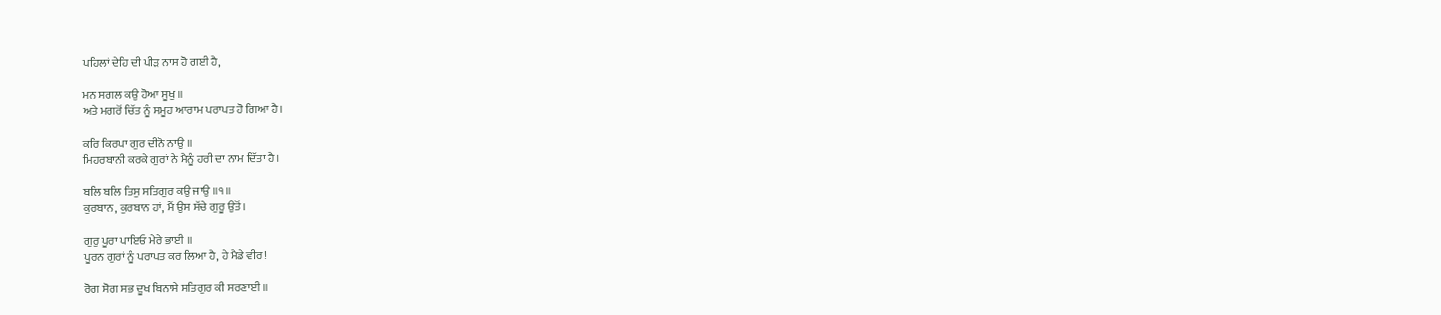ਪਹਿਲਾਂ ਦੇਹਿ ਦੀ ਪੀੜ ਨਾਸ ਹੋ ਗਈ ਹੈ,

ਮਨ ਸਗਲ ਕਉ ਹੋਆ ਸੂਖੁ ॥
ਅਤੇ ਮਗਰੋਂ ਚਿੱਤ ਨੂੰ ਸਮੂਹ ਆਰਾਮ ਪਰਾਪਤ ਹੋ ਗਿਆ ਹੈ।

ਕਰਿ ਕਿਰਪਾ ਗੁਰ ਦੀਨੋ ਨਾਉ ॥
ਮਿਹਰਬਾਨੀ ਕਰਕੇ ਗੁਰਾਂ ਨੇ ਮੈਨੂੰ ਹਰੀ ਦਾ ਨਾਮ ਦਿੱਤਾ ਹੈ।

ਬਲਿ ਬਲਿ ਤਿਸੁ ਸਤਿਗੁਰ ਕਉ ਜਾਉ ॥੧॥
ਕੁਰਬਾਨ, ਕੁਰਬਾਨ ਹਾਂ, ਮੈਂ ਉਸ ਸੱਚੇ ਗੁਰੂ ਉਤੋਂ।

ਗੁਰੁ ਪੂਰਾ ਪਾਇਓ ਮੇਰੇ ਭਾਈ ॥
ਪੂਰਨ ਗੁਰਾਂ ਨੂੰ ਪਰਾਪਤ ਕਰ ਲਿਆ ਹੈ, ਹੇ ਮੈਡੇ ਵੀਰ!

ਰੋਗ ਸੋਗ ਸਭ ਦੂਖ ਬਿਨਾਸੇ ਸਤਿਗੁਰ ਕੀ ਸਰਣਾਈ ॥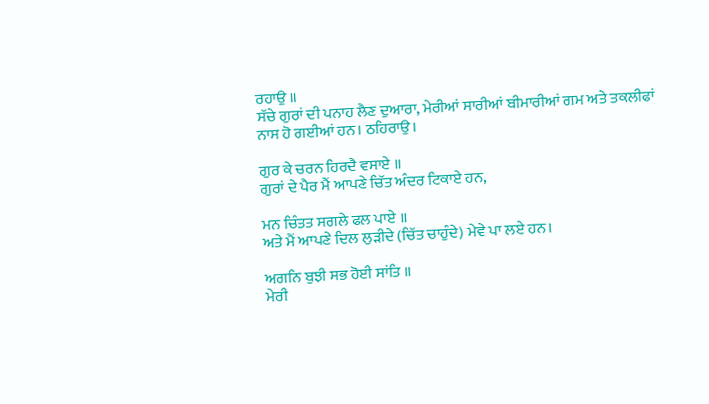ਰਹਾਉ ॥
ਸੱਚੇ ਗੁਰਾਂ ਦੀ ਪਨਾਹ ਲੈਣ ਦੁਆਰਾ, ਮੇਰੀਆਂ ਸਾਰੀਆਂ ਬੀਮਾਰੀਆਂ ਗਮ ਅਤੇ ਤਕਲੀਫਾਂ ਨਾਸ ਹੋ ਗਈਆਂ ਹਨ। ਠਹਿਰਾਉ।

ਗੁਰ ਕੇ ਚਰਨ ਹਿਰਦੈ ਵਸਾਏ ॥
ਗੁਰਾਂ ਦੇ ਪੈਰ ਮੈਂ ਆਪਣੇ ਚਿੱਤ ਅੰਦਰ ਟਿਕਾਏ ਹਨ,

ਮਨ ਚਿੰਤਤ ਸਗਲੇ ਫਲ ਪਾਏ ॥
ਅਤੇ ਮੈਂ ਆਪਣੇ ਦਿਲ ਲੁੜੀਦੇ (ਚਿੱਤ ਚਾਹੁੰਦੇ) ਮੇਵੇ ਪਾ ਲਏ ਹਨ।

ਅਗਨਿ ਬੁਝੀ ਸਭ ਹੋਈ ਸਾਂਤਿ ॥
ਮੇਰੀ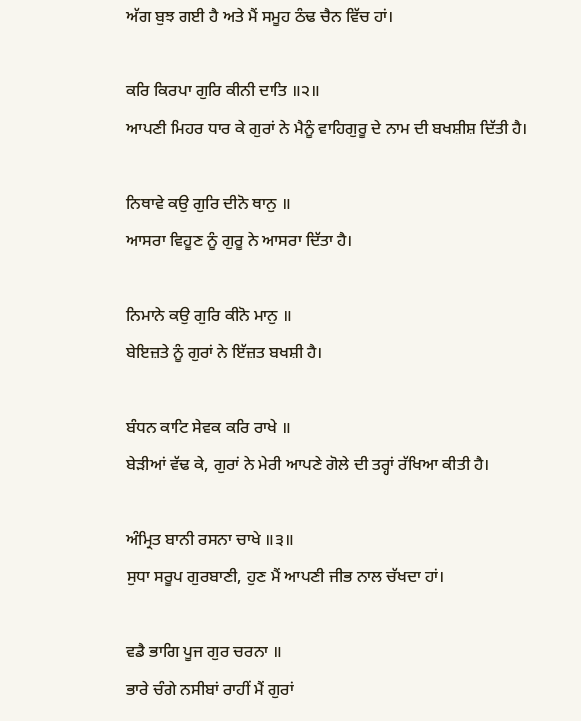ਅੱਗ ਬੁਝ ਗਈ ਹੈ ਅਤੇ ਮੈਂ ਸਮੂਹ ਠੰਢ ਚੈਨ ਵਿੱਚ ਹਾਂ।

ਕਰਿ ਕਿਰਪਾ ਗੁਰਿ ਕੀਨੀ ਦਾਤਿ ॥੨॥
ਆਪਣੀ ਮਿਹਰ ਧਾਰ ਕੇ ਗੁਰਾਂ ਨੇ ਮੈਨੂੰ ਵਾਹਿਗੁਰੂ ਦੇ ਨਾਮ ਦੀ ਬਖਸ਼ੀਸ਼ ਦਿੱਤੀ ਹੈ।

ਨਿਥਾਵੇ ਕਉ ਗੁਰਿ ਦੀਨੋ ਥਾਨੁ ॥
ਆਸਰਾ ਵਿਹੂਣ ਨੂੰ ਗੁਰੂ ਨੇ ਆਸਰਾ ਦਿੱਤਾ ਹੈ।

ਨਿਮਾਨੇ ਕਉ ਗੁਰਿ ਕੀਨੋ ਮਾਨੁ ॥
ਬੇਇਜ਼ਤੇ ਨੂੰ ਗੁਰਾਂ ਨੇ ਇੱਜ਼ਤ ਬਖਸ਼ੀ ਹੈ।

ਬੰਧਨ ਕਾਟਿ ਸੇਵਕ ਕਰਿ ਰਾਖੇ ॥
ਬੇੜੀਆਂ ਵੱਢ ਕੇ, ਗੁਰਾਂ ਨੇ ਮੇਰੀ ਆਪਣੇ ਗੋਲੇ ਦੀ ਤਰ੍ਹਾਂ ਰੱਖਿਆ ਕੀਤੀ ਹੈ।

ਅੰਮ੍ਰਿਤ ਬਾਨੀ ਰਸਨਾ ਚਾਖੇ ॥੩॥
ਸੁਧਾ ਸਰੂਪ ਗੁਰਬਾਣੀ, ਹੁਣ ਮੈਂ ਆਪਣੀ ਜੀਭ ਨਾਲ ਚੱਖਦਾ ਹਾਂ।

ਵਡੈ ਭਾਗਿ ਪੂਜ ਗੁਰ ਚਰਨਾ ॥
ਭਾਰੇ ਚੰਗੇ ਨਸੀਬਾਂ ਰਾਹੀਂ ਮੈਂ ਗੁਰਾਂ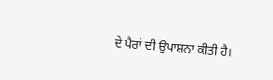ਦੇ ਪੈਰਾਂ ਦੀ ਉਪਾਸ਼ਨਾ ਕੀਤੀ ਹੈ।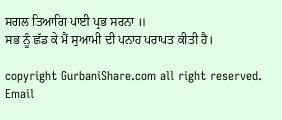ਸਗਲ ਤਿਆਗਿ ਪਾਈ ਪ੍ਰਭ ਸਰਨਾ ॥
ਸਭ ਨੂੰ ਛੱਡ ਕੇ ਮੈਂ ਸੁਆਮੀ ਦੀ ਪਨਾਹ ਪਰਾਪਤ ਕੀਤੀ ਹੈ।

copyright GurbaniShare.com all right reserved. Email